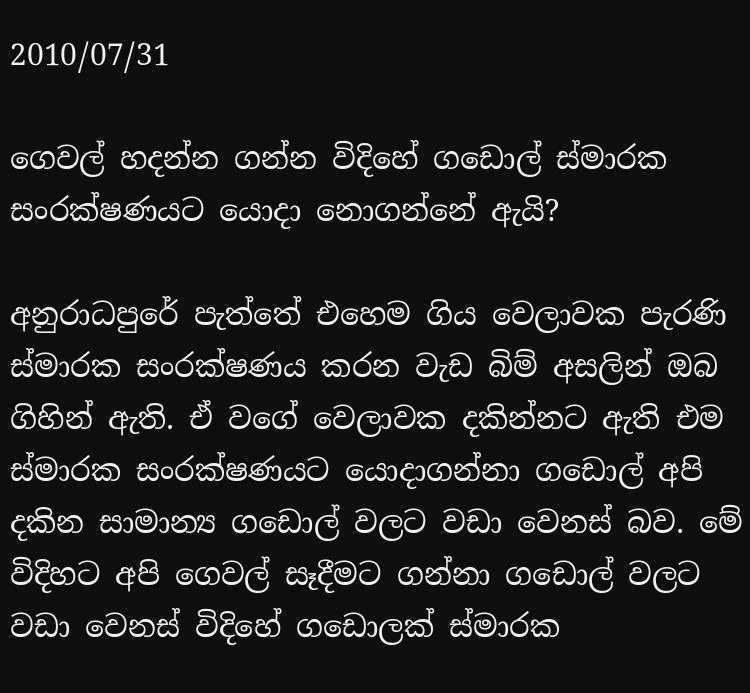2010/07/31

ගෙවල් හදන්න ගන්න විදිහේ ගඩොල් ස්මාරක සංරක්ෂණයට යොදා නොගන්නේ ඇයි?

අනුරාධපුරේ පැත්තේ එහෙම ගිය වෙලාවක පැරණි ස්මාරක සංරක්ෂණය කරන වැඩ බිම් අසලින් ඔබ ගිහින් ඇති. ඒ වගේ වෙලාවක දකින්නට ඇති එම ස්මාරක සංරක්ෂණයට යොදාගන්නා ගඩොල් අපි දකින සාමාන්‍ය ගඩොල් වලට වඩා‍ වෙනස් බව. මේ විදිහට අපි ගෙවල් සෑදීමට ගන්නා ගඩොල් වලට වඩා වෙනස් විදිහේ ගඩොලක් ස්මාරක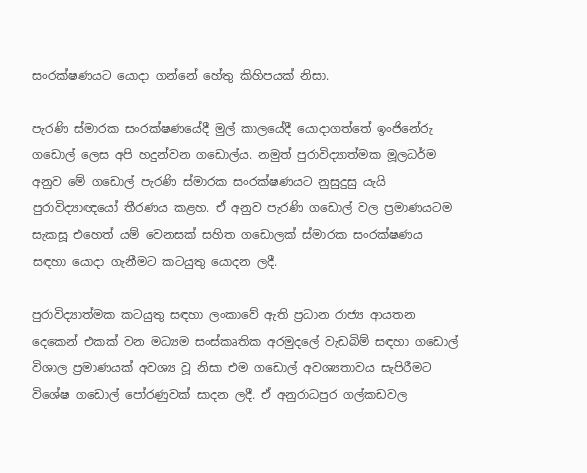සංරක්ෂණයට යොදා ගන්නේ හේතු කිහිපයක් නිසා.

පැරණි ස්මාරක සංරක්ෂණයේදී මුල් කාලයේදී යොදාගත්තේ ඉංජිනේරු ගඩොල් ලෙස අපි හදුන්වන ගඩොල්ය. නමුත් පුරාවිද්‍යාත්මක මූලධර්ම අනුව මේ ගඩොල් පැරණි ස්මාරක සංරක්ෂණයට නුසුදුසු යැයි පුරාවිද්‍යාඥයෝ තීරණය කළහ. ඒ අනුව පැරණි ගඩොල් වල ප්‍රමාණයටම සැකසූ එහෙත් යම් වෙනසක් සහිත ගඩොලක් ස්මාරක සංරක්ෂණය සඳහා යොදා ගැනීමට කටයුතු යොදන ලදී.

පුරාවිද්‍යාත්මක කටයුතු සඳහා ලංකාවේ ඇති ප්‍රධාන රාජ්‍ය ආයතන දෙකෙන් එකක් වන මධ්‍යම සංස්කෘතික අරමුදලේ වැඩබිම් සඳහා ගඩොල් විශාල ප්‍රමාණයක් අවශ්‍ය වූ නිසා එම ගඩොල් අවශ්‍යතාවය සැපිරීමට විශේෂ ගඩොල් පෝරණුවක් සාදන ලදී. ඒ අනුරාධපුර ගල්කඩවල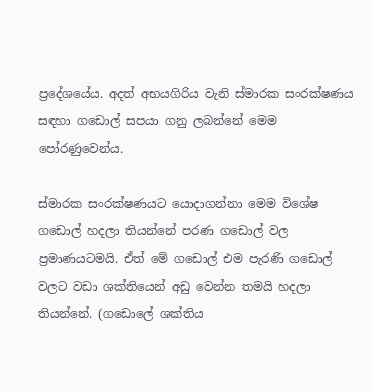ප්‍රදේශයේය. අදත් අභයගිරිය වැනි ස්මාරක සංරක්ෂණය සඳහා ගඩොල් සපයා ගනු ලබන්නේ මෙම පෝරණුවෙන්ය.

ස්මාරක සංරක්ෂණයට යොදාගන්නා මෙම විශේෂ ගඩොල් හදලා තියන්නේ පරණ ගඩොල් වල ප්‍රමාණයටමයි. ඒත් මේ ගඩොල් එම පැරණි ගඩොල් වලට වඩා ශක්තියෙන් අඩු වෙන්න තමයි හදලා තියන්නේ. (ගඩොලේ ශක්තිය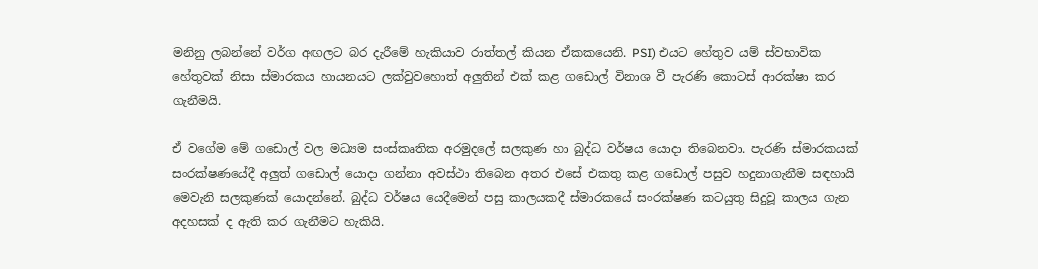මනිනු ලබන්නේ වර්ග අඟලට බර දැරීමේ හැකියාව රාත්තල් කියන ඒකකයෙනි. PSI) එයට හේතුව යම් ස්වභාවික හේතුවක් නිසා ස්මාරකය හායනයට ලක්වුවහොත් අලුතින් එක් කළ ගඩොල් විනාශ වී පැරණි කොටස් ආරක්ෂා කර ගැනීමයි.

ඒ වගේම මේ ගඩොල් වල මධ්‍යම සංස්කෘතික අරමුදලේ සලකුණ හා බුද්ධ වර්ෂය යොදා තිබෙනවා. පැරණි ස්මාරකයක් සංරක්ෂණයේදී අලුත් ගඩොල් යොදා ගන්නා අවස්ථා තිබෙන අතර එසේ එකතු කළ ගඩොල් පසුව හදුනාගැනීම සඳහායි මෙවැනි සලකුණක් යොදන්නේ. බුද්ධ වර්ෂය යෙදීමෙන් පසු කාලයකදී ස්මාරකයේ සංරක්ෂණ කටයුතු සිදුවූ කාලය ගැන අදහසක් ද ඇති කර ගැනීමට හැකියි.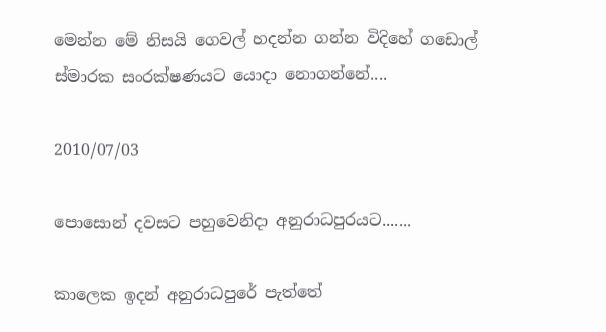මෙන්න මේ නිසයි ගෙවල් හදන්න ගන්න විදිහේ ගඩොල් ස්මාරක සංරක්ෂණයට යොදා නොගන්නේ....

2010/07/03

පොසොන් දවසට පහුවෙනිදා අනුරාධපුරයට.......

කාලෙක ඉදන් අනුරාධපුරේ පැත්තේ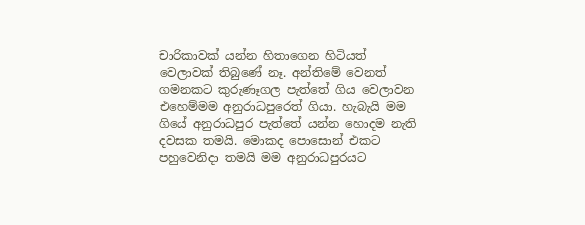චාරිකාවක් යන්න හිතාගෙන හිටියත් වෙලාවක් තිබුණේ නෑ. අන්තිමේ වෙනත් ගමනකට කුරුණෑගල පැත්තේ ගිය වෙලාවන එහෙම්මම අනුරාධපුරෙත් ගියා. හැබැයි මම ගියේ අනුරාධපුර පැත්තේ යන්න හොදම නැති දවසක තමයි. මොකද පොසොන් එකට පහුවෙනිදා තමයි මම අනුරාධපුරය‍ට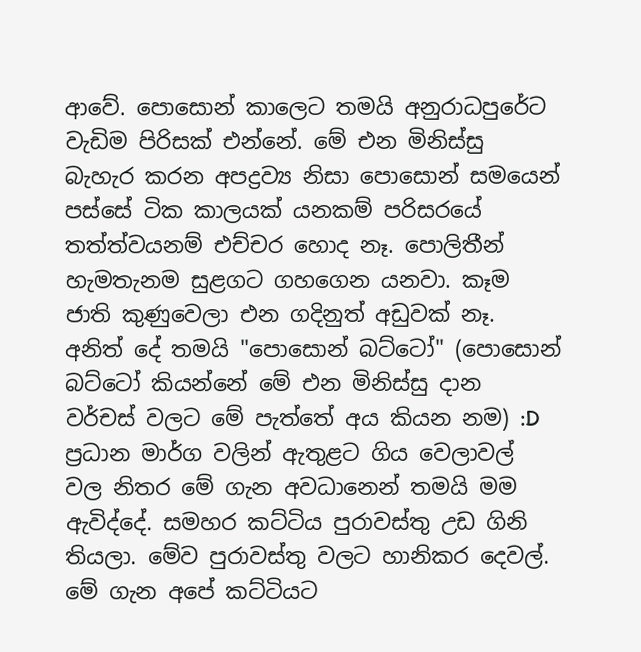ආවේ. පොසොන් කාලෙට තමයි අනුරාධපුරේට වැඩිම පිරිසක් එන්නේ. මේ එන මිනිස්සු බැහැර කරන අපද්‍රව්‍ය නිසා පොසොන් සමයෙන් පස්සේ ටික කාලයක් යනකම් පරිසරයේ තත්ත්වයනම් එච්චර හොද නෑ. පොලිතීන් හැමතැනම සුළගට ගහගෙන යනවා. කෑම ජාති කුණුවෙලා එන ගදිනුත් අඩුවක් නෑ. අනිත් දේ තමයි "පොසොන් බට්ටෝ" (පොසොන් බට්ටෝ කියන්නේ මේ එන මිනිස්සු දාන වර්චස් වලට මේ පැත්තේ අය කියන නම) :D ප්‍රධාන මාර්ග වලින් ඇතුළට ගිය වෙලාවල් වල නිතර මේ ගැන අවධානෙන් තමයි මම ඇවිද්දේ. සමහර කට්ටිය පුරාවස්තු උඩ ගිනි තියලා. මේව පුරාවස්තු වලට හානිකර දෙවල්. මේ ගැන අපේ කට්ටියට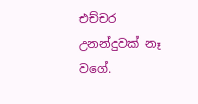එච්චර උනන්දුවක් නෑ වගේ.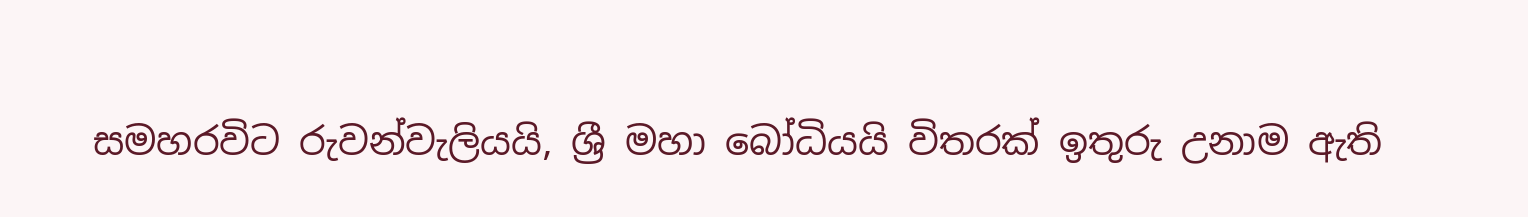සමහරවිට රුවන්වැලියයි, ශ්‍රී මහා බෝධියයි විතරක් ඉතුරු උනාම ඇති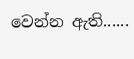වෙන්න ඇති......